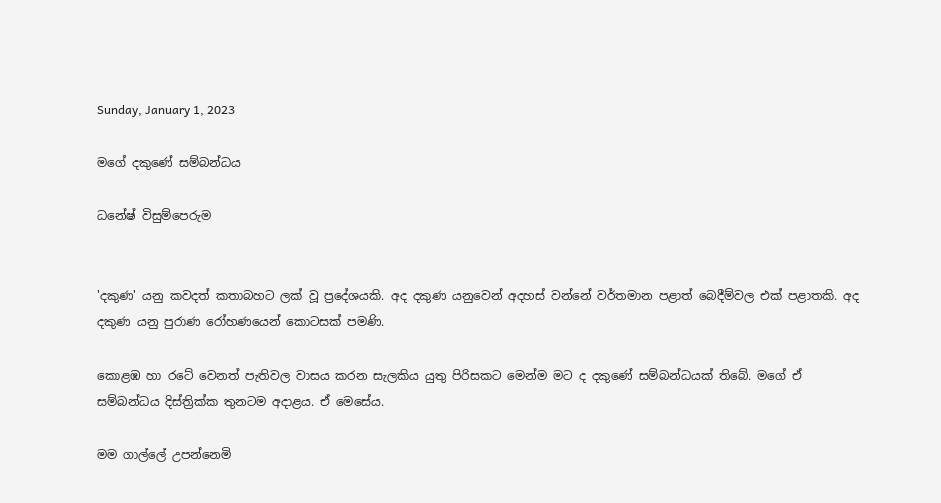Sunday, January 1, 2023

මගේ දකුණේ සම්බන්ධය

ධනේෂ් විසුම්පෙරුම


'දකුණ' යනු කවදත් කතාබහට ලක් වූ ප්‍රදේශයකි. අද දකුණ යනුවෙන් අදහස් වන්නේ වර්තමාන පළාත් බෙදීම්වල එක් පළාතකි. අද දකුණ යනු පුරාණ රෝහණයෙන් කොටසක් පමණි.

කොළඹ හා රටේ වෙනත් පැතිවල වාසය කරන සැලකිය යුතු පිරිසකට මෙන්ම මට ද දකුණේ සම්බන්ධයක් තිබේ. මගේ ඒ සම්බන්ධය දිස්ත්‍රික්ක තුනටම අදාළය. ඒ මෙසේය.

මම ගාල්ලේ උපන්නෙමි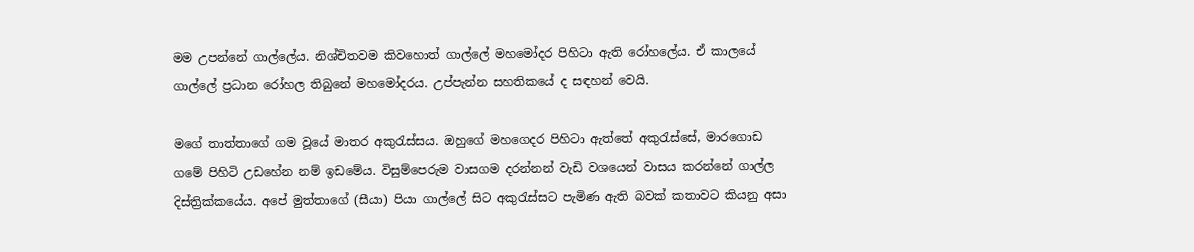මම උපන්නේ ගාල්ලේය. නිශ්චිතවම කිවහොත් ගාල්ලේ මහමෝදර පිහිටා ඇති රෝහලේය. ඒ කාලයේ ගාල්ලේ ප්‍රධාන රෝහල තිබුනේ මහමෝදරය. උප්පැන්න සහතිකයේ ද සඳහන් වෙයි.

මගේ තාත්තාගේ ගම වූයේ මාතර අකුරැස්සය. ඔහුගේ මහගෙදර පිහිටා ඇත්තේ අකුරැස්සේ, මාරගොඩ ගමේ පිහිටි උඩහේන නම් ඉඩමේය. විසුම්පෙරුම වාසගම දරන්නන් වැඩි වශයෙන් වාසය කරන්නේ ගාල්ල දිස්ත්‍රික්කයේය. අපේ මුත්තාගේ (සීයා) පියා ගාල්ලේ සිට අකුරැස්සට පැමිණ ඇති බවක් කතාවට කියනු අසා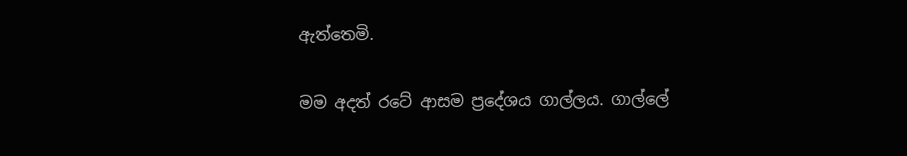ඇත්තෙමි.

මම අදත් රටේ ආසම ප්‍රදේශය ගාල්ලය. ගාල්ලේ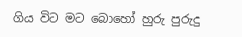ගිය විට මට බොහෝ හුරු පුරුදු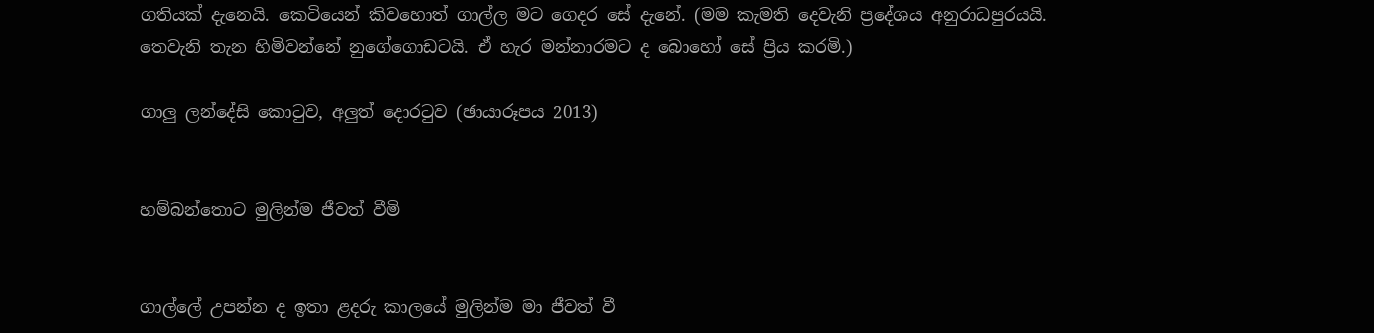ගතියක් දැනෙයි. කෙටියෙන් කිවහොත් ගාල්ල මට ගෙදර සේ දැනේ. (මම කැමති දෙවැනි ප්‍රදේශය අනුරාධපුරයයි. තෙවැනි තැන හිමිවන්නේ නුගේගොඩටයි. ඒ හැර මන්නාරමට ද බොහෝ සේ ප්‍රිය කරමි.)

ගාලු ලන්දේසි කොටුව, අලුත් දොරටුව (ඡායාරූපය 2013)


හම්බන්තොට මුලින්ම ජීවත් වීමි


ගාල්ලේ උපන්න ද ඉතා ළදරු කාලයේ මුලින්ම මා ජීවත් වී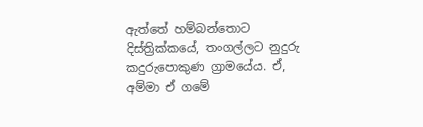ඇත්තේ හම්බන්තොට දිස්‌ත්‍රික්‌කයේ, තංගල්ලට නුදුරු කදුරුපොකුණ ග්‍රාමයේය. ඒ, අම්මා ඒ ගමේ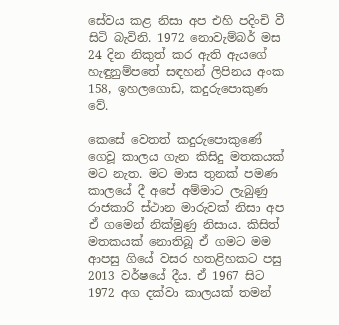සේවය කළ නිසා අප එහි පදිංචි වී සිටි බැවිනි. 1972 නොවැම්බර් මස 24 දින නිකුත් කර ඇති ඇයගේ හැඳුනුම්පතේ සඳහන් ලිපිනය අංක 158, ඉහලගොඩ, කදුරුපොකුණ වේ.

කෙසේ වෙතත් කදුරුපොකුණේ ගෙවූ කාලය ගැන කිසිදු මතකයක් මට නැත. මට මාස තුනක් පමණ කාලයේ දී අපේ අම්මාට ලැබුණු රාජකාරි ස්ථාන මාරුවක් නිසා අප ඒ ගමෙන් නික්මුණු නිසාය. කිසිත් මතකයක් නොතිබූ ඒ ගමට මම ආපසු ගියේ වසර හතළිහකට පසු 2013 වර්ෂයේ දීය. ඒ 1967 සිට 1972 අග දක්වා කාලයක් තමන්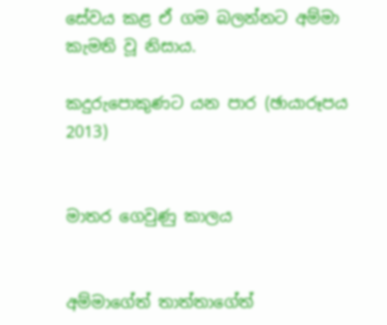සේවය කළ ඒ ගම බලන්නට අම්මා කැමති වූ නිසාය.

කදුරුපොකුණට යන පාර (ඡායාරූපය 2013)


මාතර ගෙවුණු කාලය


අම්මාගේත් තාත්තාගේත්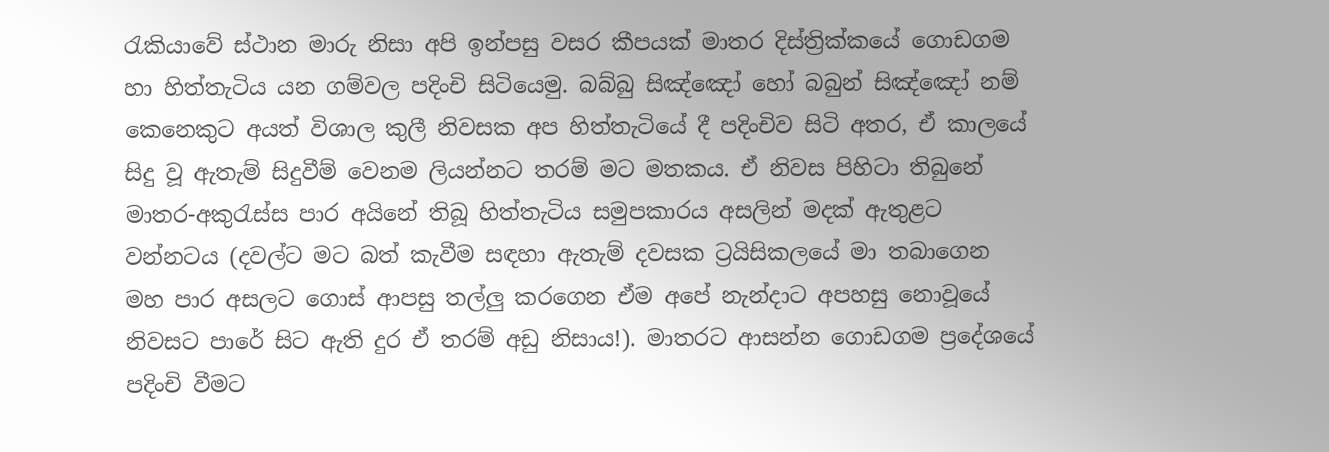රැකියාවේ ස්ථාන මාරු නිසා අපි ඉන්පසු වසර කීපයක් මාතර දිස්‌ත්‍රික්‌කයේ ගොඩගම හා හිත්තැටිය යන ගම්වල පදිංචි සිටියෙමු. බබ්බු සිඤ්ඤෝ හෝ බබුන් සිඤ්ඤෝ නම් කෙනෙකුට අයත් විශාල කුලී නිවසක අප හිත්තැටියේ දී පදිංචිව සිටි අතර, ඒ කාලයේ සිදු වූ ඇතැම් සිදුවීම් වෙනම ලියන්නට තරම් මට මතකය. ඒ නිවස පිහිටා තිබුනේ මාතර-අකුරැස්ස පාර අයිනේ තිබූ හිත්තැටිය සමුපකාරය අසලින් මදක් ඇතුළට වන්නටය (දවල්ට මට බත් කැවීම සඳහා ඇතැම් දවසක ට්‍රයිසිකලයේ මා තබාගෙන මහ පාර අසලට ගොස් ආපසු තල්ලු කරගෙන ඒම අපේ නැන්දාට අපහසු නොවූයේ නිවසට පාරේ සිට ඇති දුර ඒ තරම් අඩු නිසාය!). මාතරට ආසන්න ගොඩගම ප්‍රදේශයේ පදිංචි වීමට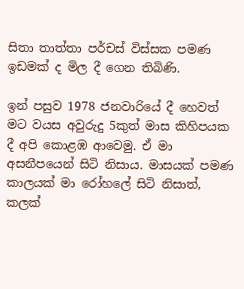සිතා තාත්තා පර්චස් විස්සක පමණ ඉඩමක් ද මිල දී ගෙන තිබිණි.

ඉන් පසුව 1978 ජනවාරියේ දී හෙවත් මට වයස අවුරුදු 5කුත් මාස කිහිපයක දී අපි කොළඹ ආවෙමු. ඒ මා අසනීපයෙන් සිටි නිසාය. මාසයක් පමණ කාලයක් මා රෝහලේ සිටි නිසාත්, කලක්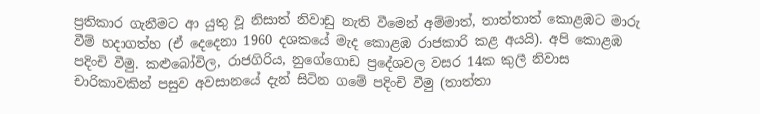ප්‍රතිකාර ගැනීමට ආ යුතු වූ නිසාත් නිවාඩු නැති වීමෙන් අම්මාත්, තාත්තාත් කොළඹට මාරු වීම් හදාගත්හ (ඒ දෙදෙනා 1960 දශකයේ මැද කොළඹ රාජකාරි කළ අයයි). අපි කොළඹ පදිංචි වීමු. කළුබෝවිල, රාජගිරිය, නුගේගොඩ ප්‍රදේශවල වසර 14ක කුලී නිවාස චාරිකාවකින් පසුව අවසානයේ දැන් සිටින ගමේ පදිංචි වීමු (තාත්තා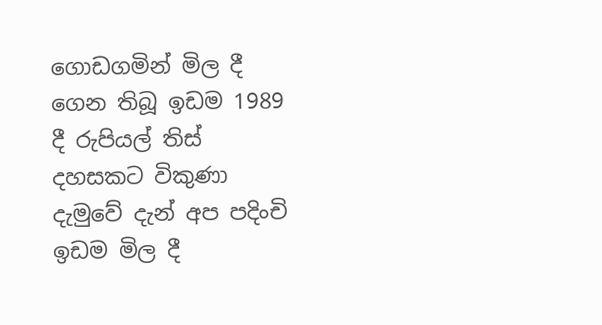ගොඩගමින් මිල දී ගෙන තිබූ ඉඩම 1989 දී රුපියල් තිස් දහසකට විකුණා දැමුවේ දැන් අප පදිංචි ඉඩම මිල දී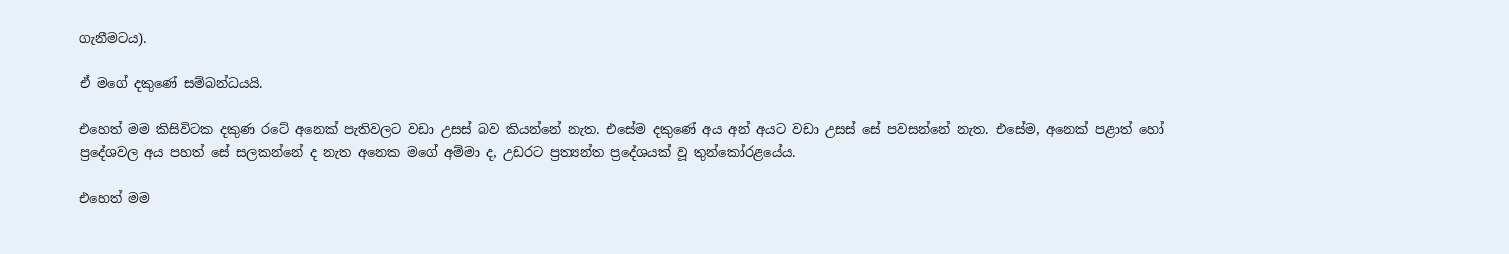ගැනීමටය).

ඒ මගේ දකුණේ සම්බන්ධයයි.

එහෙත් මම කිසිවිටක දකුණ රටේ අනෙක් පැතිවලට වඩා උසස් බව කියන්නේ නැත. එසේම දකුණේ අය අන් අයට වඩා උසස් සේ පවසන්නේ නැත. එසේම, අනෙක් පළාත් හෝ ප්‍රදේශවල අය පහත් සේ සලකන්නේ ද නැත අනෙක මගේ අම්මා ද, උඩරට ප්‍රත්‍යන්ත ප්‍රදේශයක් වූ තුන්කෝරළයේය.

එහෙත් මම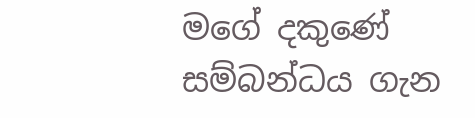මගේ දකුණේ සම්බන්ධය ගැන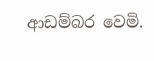ආඩම්බර වෙමි.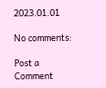2023.01.01

No comments:

Post a Comment